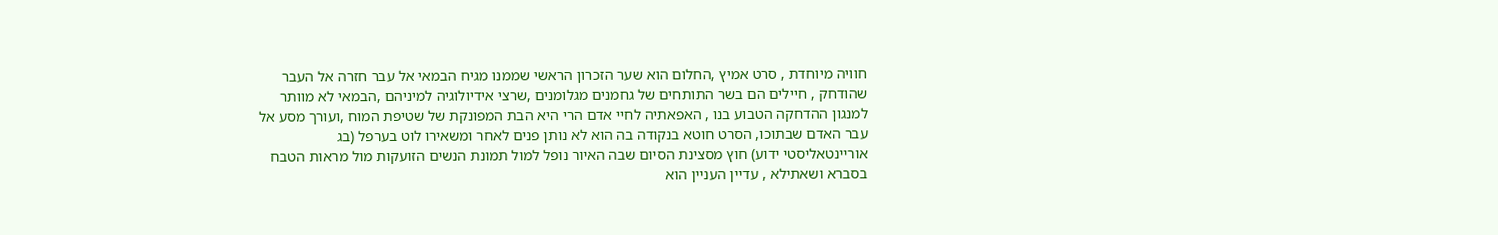חוויה מיוחדת , סרט אמיץ ,החלום הוא שער הזכרון הראשי שממנו מגיח הבמאי אל עבר חזרה אל העבר שהודחק , חיילים הם בשר התותחים של גחמנים מגלומנים ,שרצי אידיולוגיה למיניהם ,הבמאי לא מוותר למנגון ההדחקה הטבוע בנו , האפאתיה לחיי אדם הרי היא הבת המפונקת של שטיפת המוח ,ועורך מסע אל עבר האדם שבתוכו, הסרט חוטא בנקודה בה הוא לא נותן פנים לאחר ומשאירו לוט בערפל (בג אוריינטאליסטי ידוע) חוץ מסצינת הסיום שבה האיור נופל למול תמונת הנשים הזועקות מול מראות הטבח בסברא ושאתילא , עדיין העניין הוא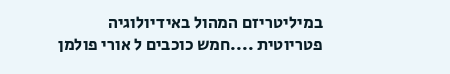במיליטריזם המהול באידיולוגיה פטריוטית ....חמש כוכבים ל אורי פולמן